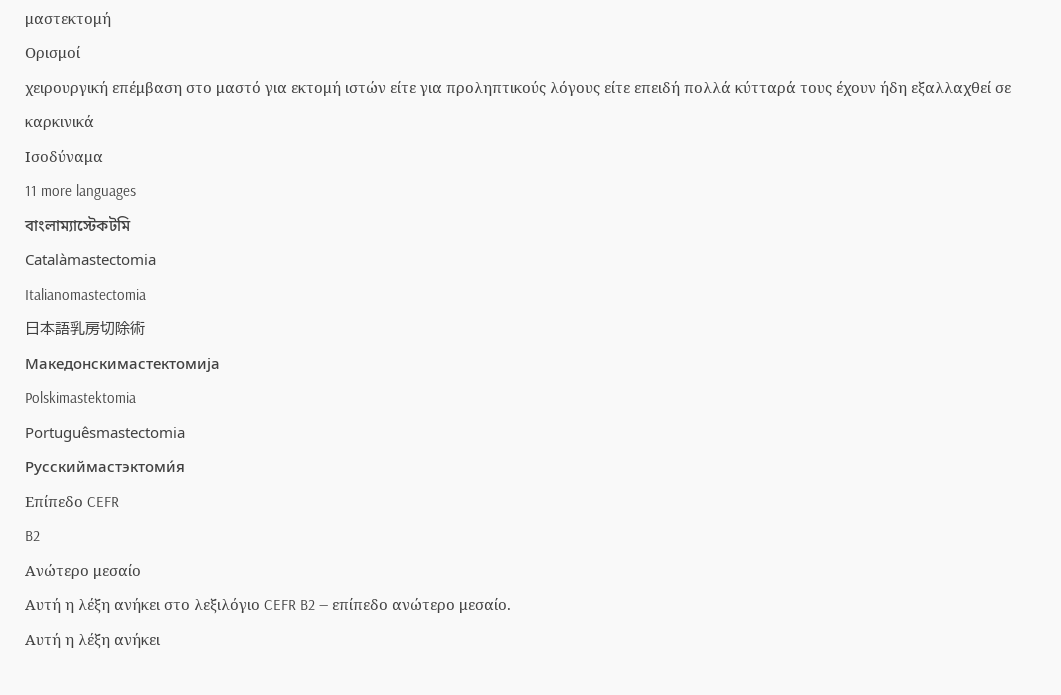μαστεκτομή
Ορισμοί
χειρουργική επέμβαση στο μαστό για εκτομή ιστών είτε για προληπτικούς λόγους είτε επειδή πολλά κύτταρά τους έχουν ήδη εξαλλαχθεί σε καρκινικά
Ισοδύναμα
11 more languages
বাংলাম্যাস্টেকটমি
Catalàmastectomia
Italianomastectomia
日本語乳房切除術
Македонскимастектомија
Polskimastektomia
Portuguêsmastectomia
Русскиймастэктоми́я
Επίπεδο CEFR
B2
Ανώτερο μεσαίο
Αυτή η λέξη ανήκει στο λεξιλόγιο CEFR B2 — επίπεδο ανώτερο μεσαίο.
Αυτή η λέξη ανήκει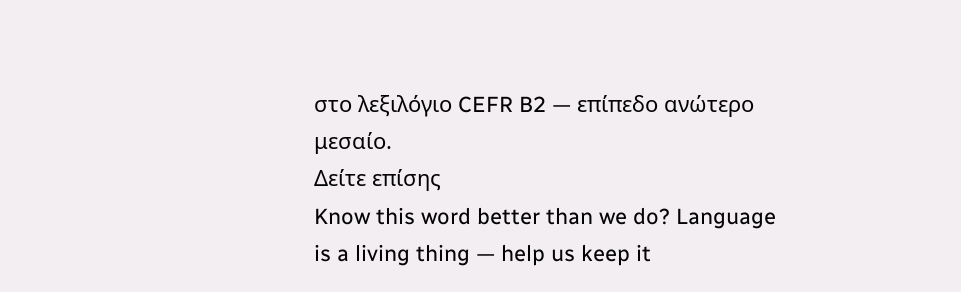στο λεξιλόγιο CEFR B2 — επίπεδο ανώτερο μεσαίο.
Δείτε επίσης
Know this word better than we do? Language is a living thing — help us keep it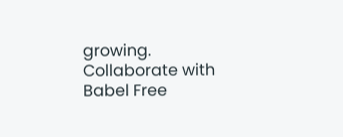growing. Collaborate with Babel Free